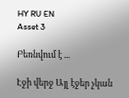HY RU EN
Asset 3

Բեռնվում է ...

Էջի վերջ Այլ էջեր չկան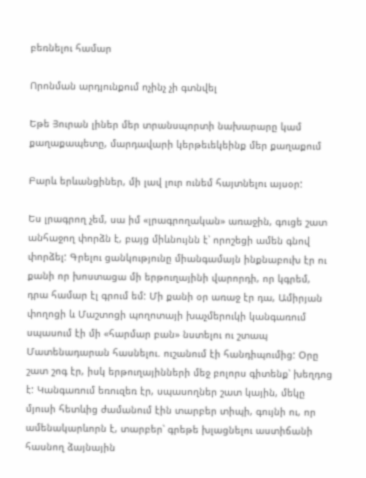բեռնելու համար

Որոնման արդյունքում ոչինչ չի գտնվել

Եթե Յուրան լիներ մեր տրանսպորտի նախարարը կամ քաղաքապետը, մարդավարի կերթեւեկեինք մեր քաղաքում

Բարև երևանցիներ, մի լավ լուր ունեմ հայտնելու այսօր:

Ես լրագրող չեմ, սա իմ «լրագրողական» առաջին, գուցե շատ անհաջող փորձն է, բայց միևնույնն է՝ որոշեցի ամեն գնով փորձել: Գրելու ցանկությունը միանգամայն ինքնաբուխ էր ու քանի որ խոստացա մի երթուղայինի վարորդի, որ կգրեմ, դրա համար էլ գրում եմ: Մի քանի օր առաջ էր դա, Ամիրյան փողոցի և Մաշտոցի պողոտայի խաչմերուկի կանգառում սպասում էի մի «հարմար բան» նստելու ու շտապ Մատենադարան հասնելու. ուշանում էի հանդիպումից: Օրը շատ շոգ էր, իսկ երթուղայինների մեջ բոլորս գիտենք՝ խեղդոց է: Կանգառում եռուզեռ էր, սպասողներ շատ կային, մեկը մյուսի հետևից ժամանում էին տարբեր տիպի, գույնի ու, որ ամենակարևորն է, տարբեր՝ գրեթե խլացնելու աստիճանի հասնող ձայնային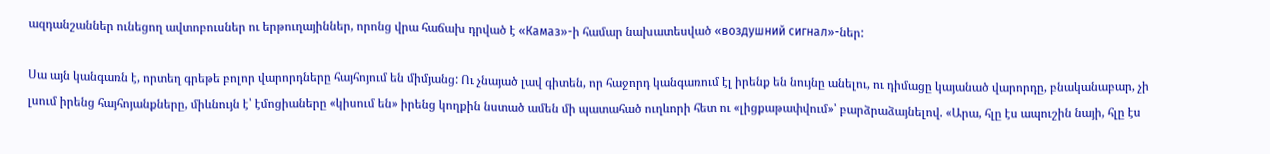ազդանշաններ ունեցող ավտոբուսներ ու երթուղայիններ, որոնց վրա հաճախ դրված է «Камаз»-ի համար նախատեսված «воздушний сигнал»-ներ:

Սա այն կանգառն է, որտեղ գրեթե բոլոր վարորդները հայհոյում են միմյանց: Ու չնայած լավ գիտեն, որ հաջորդ կանգառում էլ իրենք են նույնը անելու, ու դիմացը կայանած վարորդը, բնականաբար, չի լսում իրենց հայհոյանքները, միևնույն է՝ էմոցիաները «կիսում են» իրենց կողքին նստած ամեն մի պատահած ուղևորի հետ ու «լիցքաթափվում»՝ բարձրաձայնելով. «Արա, հլը էս ապուշին նայի, հլը էս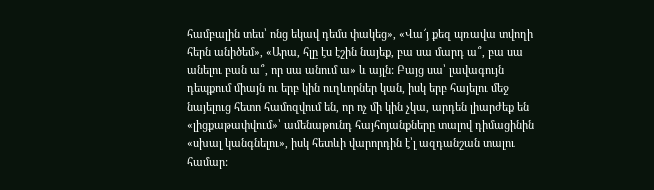համբալին տես՝ ոնց եկավ դեմս փակեց», «Վա՜յ քեզ պռավա տվողի հերն անիծեմ», «Արա, հլը էս էշին նայեք, բա սա մարդ ա՞, բա սա անելու բան ա՞, որ սա անում ա» և այլն: Բայց սա՝ լավագույն դեպքում միայն ու երբ կին ուղևորներ կան, իսկ երբ հայելու մեջ նայելուց հետո համոզվում են, որ ոչ մի կին չկա, արդեն լիարժեք են «լիցքաթափվում»՝ ամենաթունդ հայհոյանքները տալով դիմացինին «սխալ կանգնելու», իսկ հետևի վարորդին է՝լ ազդանշան տալու համար: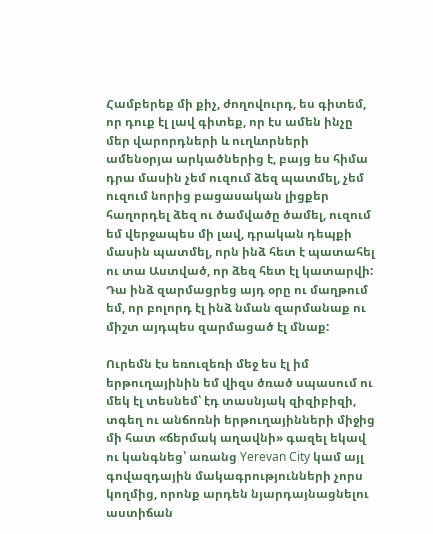Համբերեք մի քիչ, ժողովուրդ, ես գիտեմ, որ դուք էլ լավ գիտեք, որ էս ամեն ինչը մեր վարորդների և ուղևորների ամենօրյա արկածներից է, բայց ես հիմա դրա մասին չեմ ուզում ձեզ պատմել, չեմ ուզում նորից բացասական լիցքեր հաղորդել ձեզ ու ծամվածը ծամել, ուզում եմ վերջապես մի լավ, դրական դեպքի մասին պատմել, որն ինձ հետ է պատահել ու տա Աստված, որ ձեզ հետ էլ կատարվի: Դա ինձ զարմացրեց այդ օրը ու մաղթում եմ, որ բոլորդ էլ ինձ նման զարմանաք ու միշտ այդպես զարմացած էլ մնաք:

Ուրեմն էս եռուզեռի մեջ ես էլ իմ երթուղայինին եմ վիզս ծռած սպասում ու մեկ էլ տեսնեմ՝ էդ տասնյակ զիզիբիզի, տգեղ ու անճոռնի երթուղայինների միջից մի հատ «ճերմակ աղավնի» գազել եկավ ու կանգնեց՝ առանց Yerevan City կամ այլ գովազդային մակագրությունների չորս կողմից, որոնք արդեն նյարդայնացնելու աստիճան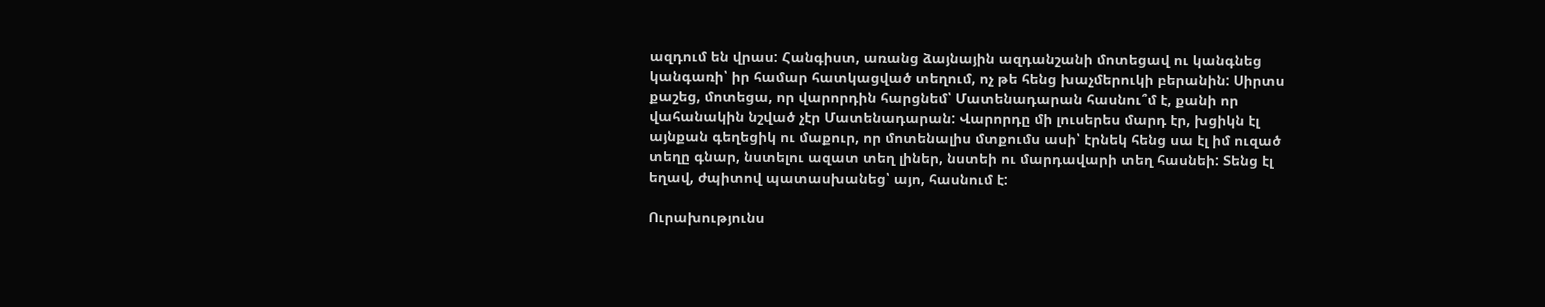ազդում են վրաս: Հանգիստ, առանց ձայնային ազդանշանի մոտեցավ ու կանգնեց կանգառի՝ իր համար հատկացված տեղում, ոչ թե հենց խաչմերուկի բերանին: Սիրտս քաշեց, մոտեցա, որ վարորդին հարցնեմ՝ Մատենադարան հասնու՞մ է, քանի որ վահանակին նշված չէր Մատենադարան: Վարորդը մի լուսերես մարդ էր, խցիկն էլ այնքան գեղեցիկ ու մաքուր, որ մոտենալիս մտքումս ասի՝ էրնեկ հենց սա էլ իմ ուզած տեղը գնար, նստելու ազատ տեղ լիներ, նստեի ու մարդավարի տեղ հասնեի: Տենց էլ եղավ, ժպիտով պատասխանեց՝ այո, հասնում է:

Ուրախությունս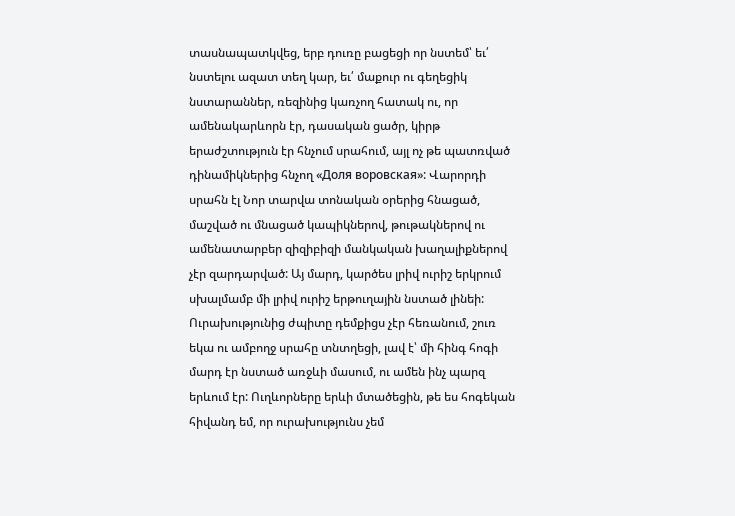տասնապատկվեց, երբ դուռը բացեցի որ նստեմ՝ եւ՛ նստելու ազատ տեղ կար, եւ՛ մաքուր ու գեղեցիկ նստարաններ, ռեզինից կառչող հատակ ու, որ ամենակարևորն էր, դասական ցածր, կիրթ երաժշտություն էր հնչում սրահում, այլ ոչ թե պատռված դինամիկներից հնչող «Доля воровская»: Վարորդի սրահն էլ Նոր տարվա տոնական օրերից հնացած, մաշված ու մնացած կապիկներով, թութակներով ու ամենատարբեր զիզիբիզի մանկական խաղալիքներով չէր զարդարված: Այ մարդ, կարծես լրիվ ուրիշ երկրում սխալմամբ մի լրիվ ուրիշ երթուղային նստած լինեի: Ուրախությունից ժպիտը դեմքիցս չէր հեռանում, շուռ եկա ու ամբողջ սրահը տնտղեցի, լավ է՝ մի հինգ հոգի մարդ էր նստած առջևի մասում, ու ամեն ինչ պարզ երևում էր: Ուղևորները երևի մտածեցին, թե ես հոգեկան հիվանդ եմ, որ ուրախությունս չեմ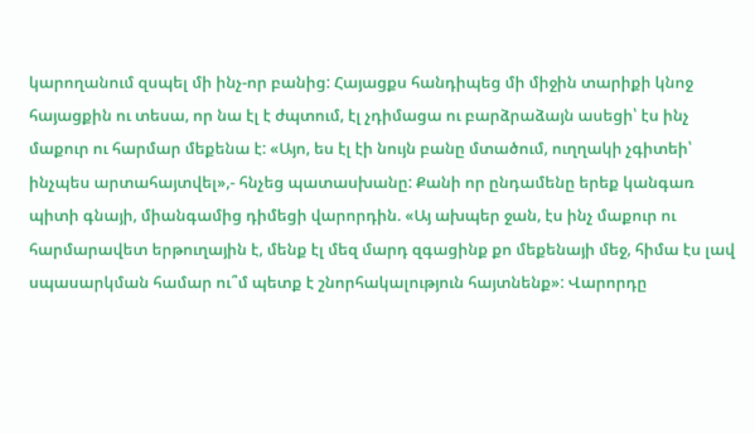կարողանում զսպել մի ինչ-որ բանից: Հայացքս հանդիպեց մի միջին տարիքի կնոջ հայացքին ու տեսա, որ նա էլ է ժպտում, էլ չդիմացա ու բարձրաձայն ասեցի՝ էս ինչ մաքուր ու հարմար մեքենա է: «Այո, ես էլ էի նույն բանը մտածում, ուղղակի չգիտեի՝ ինչպես արտահայտվել»,- հնչեց պատասխանը: Քանի որ ընդամենը երեք կանգառ պիտի գնայի, միանգամից դիմեցի վարորդին. «Այ ախպեր ջան, էս ինչ մաքուր ու հարմարավետ երթուղային է, մենք էլ մեզ մարդ զգացինք քո մեքենայի մեջ, հիմա էս լավ սպասարկման համար ու՞մ պետք է շնորհակալություն հայտնենք»: Վարորդը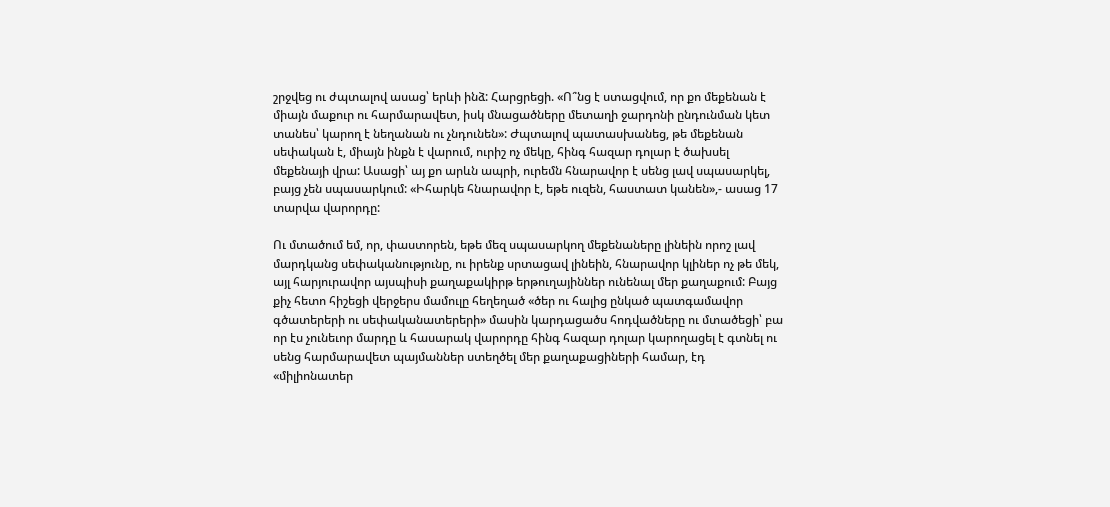շրջվեց ու ժպտալով ասաց՝ երևի ինձ: Հարցրեցի. «Ո՞նց է ստացվում, որ քո մեքենան է միայն մաքուր ու հարմարավետ, իսկ մնացածները մետաղի ջարդոնի ընդունման կետ տանես՝ կարող է նեղանան ու չնդունեն»: Ժպտալով պատասխանեց, թե մեքենան սեփական է, միայն ինքն է վարում, ուրիշ ոչ մեկը, հինգ հազար դոլար է ծախսել մեքենայի վրա: Ասացի՝ այ քո արևն ապրի, ուրեմն հնարավոր է սենց լավ սպասարկել, բայց չեն սպասարկում: «Իհարկե հնարավոր է, եթե ուզեն, հաստատ կանեն»,- ասաց 17 տարվա վարորդը:

Ու մտածում եմ, որ, փաստորեն, եթե մեզ սպասարկող մեքենաները լինեին որոշ լավ մարդկանց սեփականությունը, ու իրենք սրտացավ լինեին, հնարավոր կլիներ ոչ թե մեկ, այլ հարյուրավոր այսպիսի քաղաքակիրթ երթուղայիններ ունենալ մեր քաղաքում: Բայց քիչ հետո հիշեցի վերջերս մամուլը հեղեղած «ծեր ու հալից ընկած պատգամավոր գծատերերի ու սեփականատերերի» մասին կարդացածս հոդվածները ու մտածեցի՝ բա որ էս չունեւոր մարդը և հասարակ վարորդը հինգ հազար դոլար կարողացել է գտնել ու սենց հարմարավետ պայմաններ ստեղծել մեր քաղաքացիների համար, էդ «միլիոնատեր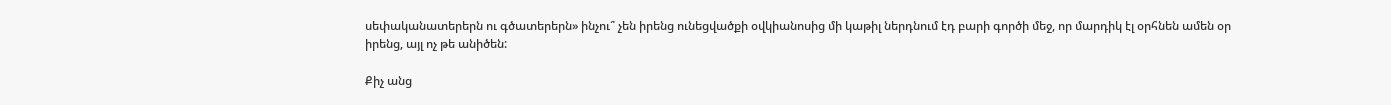սեփականատերերն ու գծատերերն» ինչու՞ չեն իրենց ունեցվածքի օվկիանոսից մի կաթիլ ներդնում էդ բարի գործի մեջ, որ մարդիկ էլ օրհնեն ամեն օր իրենց, այլ ոչ թե անիծեն:

Քիչ անց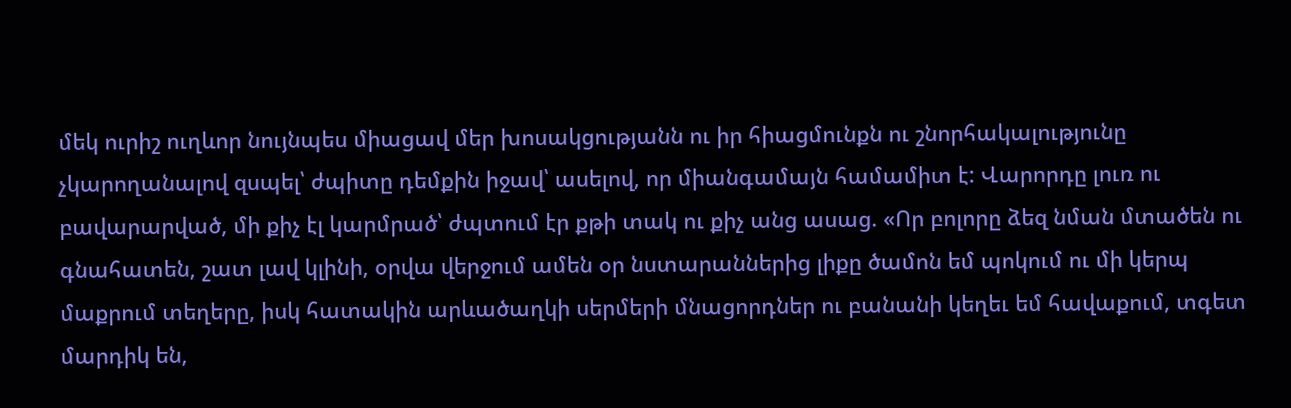մեկ ուրիշ ուղևոր նույնպես միացավ մեր խոսակցությանն ու իր հիացմունքն ու շնորհակալությունը չկարողանալով զսպել՝ ժպիտը դեմքին իջավ՝ ասելով, որ միանգամայն համամիտ է: Վարորդը լուռ ու բավարարված, մի քիչ էլ կարմրած՝ ժպտում էր քթի տակ ու քիչ անց ասաց. «Որ բոլորը ձեզ նման մտածեն ու գնահատեն, շատ լավ կլինի, օրվա վերջում ամեն օր նստարաններից լիքը ծամոն եմ պոկում ու մի կերպ մաքրում տեղերը, իսկ հատակին արևածաղկի սերմերի մնացորդներ ու բանանի կեղեւ եմ հավաքում, տգետ մարդիկ են,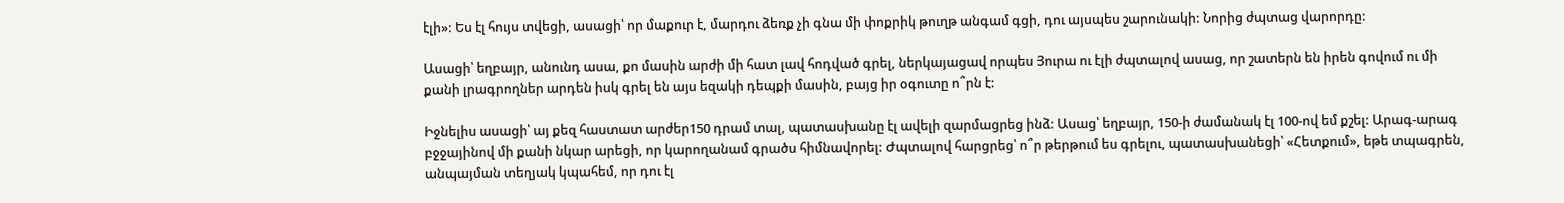էլի»: Ես էլ հույս տվեցի, ասացի՝ որ մաքուր է, մարդու ձեռք չի գնա մի փոքրիկ թուղթ անգամ գցի, դու այսպես շարունակի: Նորից ժպտաց վարորդը:

Ասացի՝ եղբայր, անունդ ասա, քո մասին արժի մի հատ լավ հոդված գրել, ներկայացավ որպես Յուրա ու էլի ժպտալով ասաց, որ շատերն են իրեն գովում ու մի քանի լրագրողներ արդեն իսկ գրել են այս եզակի դեպքի մասին, բայց իր օգուտը ո՞րն է:

Իջնելիս ասացի՝ այ քեզ հաստատ արժեր150 դրամ տալ, պատասխանը էլ ավելի զարմացրեց ինձ: Ասաց՝ եղբայր, 150-ի ժամանակ էլ 100-ով եմ քշել: Արագ-արագ բջջայինով մի քանի նկար արեցի, որ կարողանամ գրածս հիմնավորել: Ժպտալով հարցրեց՝ ո՞ր թերթում ես գրելու, պատասխանեցի՝ «Հետքում», եթե տպագրեն, անպայման տեղյակ կպահեմ, որ դու էլ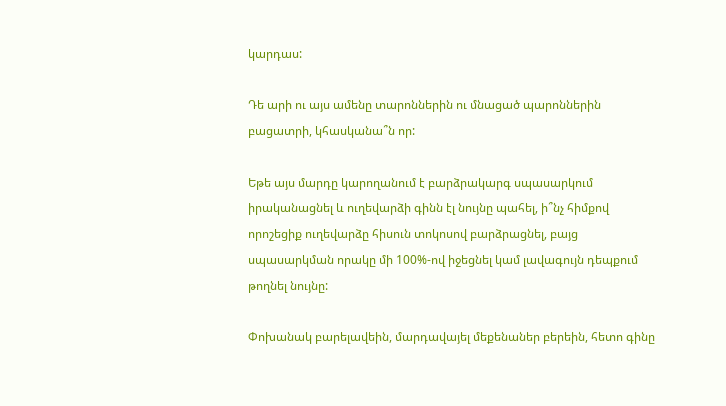կարդաս:

Դե արի ու այս ամենը տարոններին ու մնացած պարոններին բացատրի, կհասկանա՞ն որ:

Եթե այս մարդը կարողանում է բարձրակարգ սպասարկում իրականացնել և ուղեվարձի գինն էլ նույնը պահել, ի՞նչ հիմքով որոշեցիք ուղեվարձը հիսուն տոկոսով բարձրացնել, բայց սպասարկման որակը մի 100%-ով իջեցնել կամ լավագույն դեպքում թողնել նույնը:

Փոխանակ բարելավեին, մարդավայել մեքենաներ բերեին, հետո գինը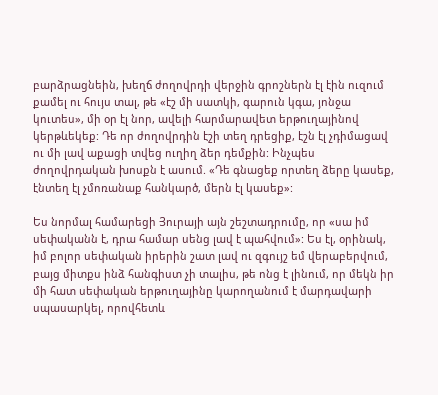բարձրացնեին, խեղճ ժողովրդի վերջին գրոշներն էլ էին ուզում քամել ու հույս տալ, թե «էշ մի սատկի, գարուն կգա, յոնջա կուտես», մի օր էլ նոր, ավելի հարմարավետ երթուղայինով կերթևեկեք: Դե որ ժողովրդին էշի տեղ դրեցիք, էշն էլ չդիմացավ ու մի լավ աքացի տվեց ուղիղ ձեր դեմքին: Ինչպես ժողովրդական խոսքն է ասում. «Դե գնացեք որտեղ ձերը կասեք, էնտեղ էլ չմոռանաք հանկարծ, մերն էլ կասեք»:

Ես նորմալ համարեցի Յուրայի այն շեշտադրումը, որ «սա իմ սեփականն է, դրա համար սենց լավ է պահվում»: Ես էլ, օրինակ, իմ բոլոր սեփական իրերին շատ լավ ու զգույշ եմ վերաբերվում, բայց միտքս ինձ հանգիստ չի տալիս, թե ոնց է լինում, որ մեկն իր մի հատ սեփական երթուղայինը կարողանում է մարդավարի սպասարկել, որովհետև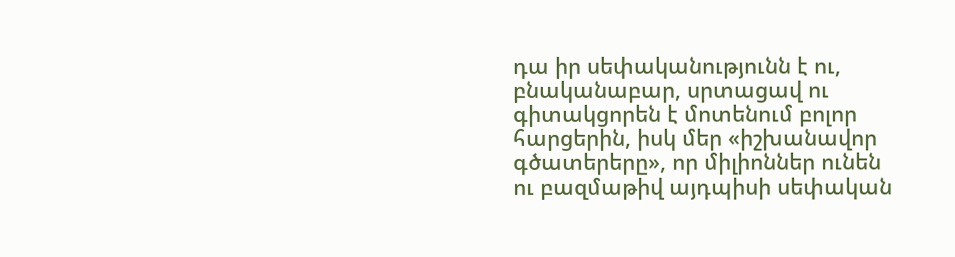դա իր սեփականությունն է ու, բնականաբար, սրտացավ ու գիտակցորեն է մոտենում բոլոր հարցերին, իսկ մեր «իշխանավոր գծատերերը», որ միլիոններ ունեն ու բազմաթիվ այդպիսի սեփական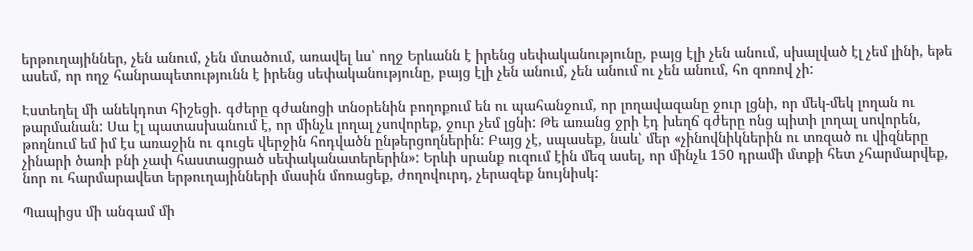երթուղայիններ, չեն անում, չեն մտածում, առավել ևս՝ ողջ Երևանն է իրենց սեփականությունը, բայց էլի չեն անում, սխալված էլ չեմ լինի, եթե ասեմ, որ ողջ հանրապետությունն է իրենց սեփականությունը, բայց էլի չեն անում, չեն անում ու չեն անում, հո զոռով չի:

Էստեղել մի անեկդոտ հիշեցի. գժերը գժանոցի տնօրենին բողոքում են ու պահանջում, որ լողավազանը ջուր լցնի, որ մեկ-մեկ լողան ու թարմանան: Սա էլ պատասխանում է, որ մինչև լողալ չսովորեք, ջուր չեմ լցնի: Թե առանց ջրի էդ խեղճ գժերը ոնց պիտի լողալ սովորեն, թողնում եմ իմ էս առաջին ու գուցե վերջին հոդվածն ընթերցողներին: Բայց չէ, սպասեք, նաև՝ մեր «չինովնիկներին ու տռզած ու վիզները չինարի ծառի բնի չափ հաստացրած սեփականատերերին»: Երևի սրանք ուզում էին մեզ ասել, որ մինչև 150 դրամի մտքի հետ չհարմարվեք, նոր ու հարմարավետ երթուղայինների մասին մոռացեք, ժողովուրդ, չերազեք նույնիսկ:

Պապիցս մի անգամ մի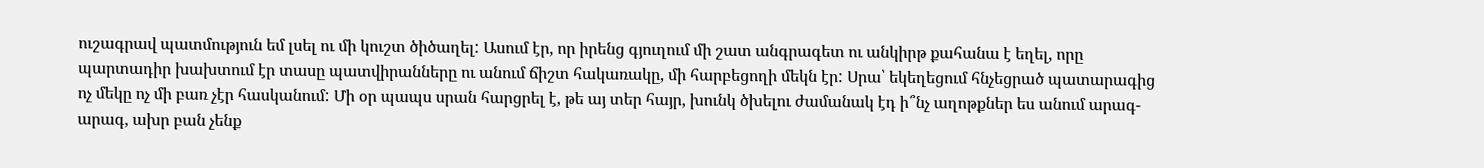ուշագրավ պատմություն եմ լսել ու մի կուշտ ծիծաղել: Ասում էր, որ իրենց գյուղում մի շատ անգրագետ ու անկիրթ քահանա է եղել, որը պարտադիր խախտում էր տասը պատվիրանները ու անում ճիշտ հակառակը, մի հարբեցողի մեկն էր: Սրա՝ եկեղեցում հնչեցրած պատարագից ոչ մեկը ոչ մի բառ չէր հասկանում: Մի օր պապս սրան հարցրել է, թե այ տեր հայր, խունկ ծխելու ժամանակ էդ ի՞նչ աղոթքներ ես անում արագ-արագ, ախր բան չենք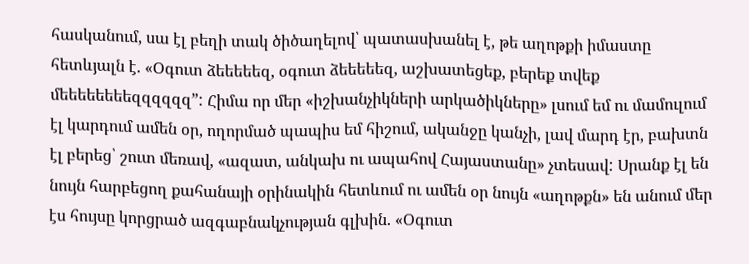հասկանում, սա էլ բեղի տակ ծիծաղելով՝ պատասխանել է, թե աղոթքի իմաստը հետևյալն է. «Օգուտ ձեեեեեզ, օգուտ ձեեեեեզ, աշխատեցեք, բերեք տվեք մեեեեեեեեզզզզզզ”: Հիմա որ մեր «իշխանչիկների արկածիկները» լսում եմ ու մամուլում էլ կարդում ամեն օր, ողորմած պապիս եմ հիշում, ականջը կանչի, լավ մարդ էր, բախտն էլ բերեց՝ շուտ մեռավ, «ազատ, անկախ ու ապահով Հայաստանը» չտեսավ: Սրանք էլ են նույն հարբեցող քահանայի օրինակին հետևում ու ամեն օր նույն «աղոթքն» են անում մեր էս հույսը կորցրած ազգաբնակչության գլխին. «Օգուտ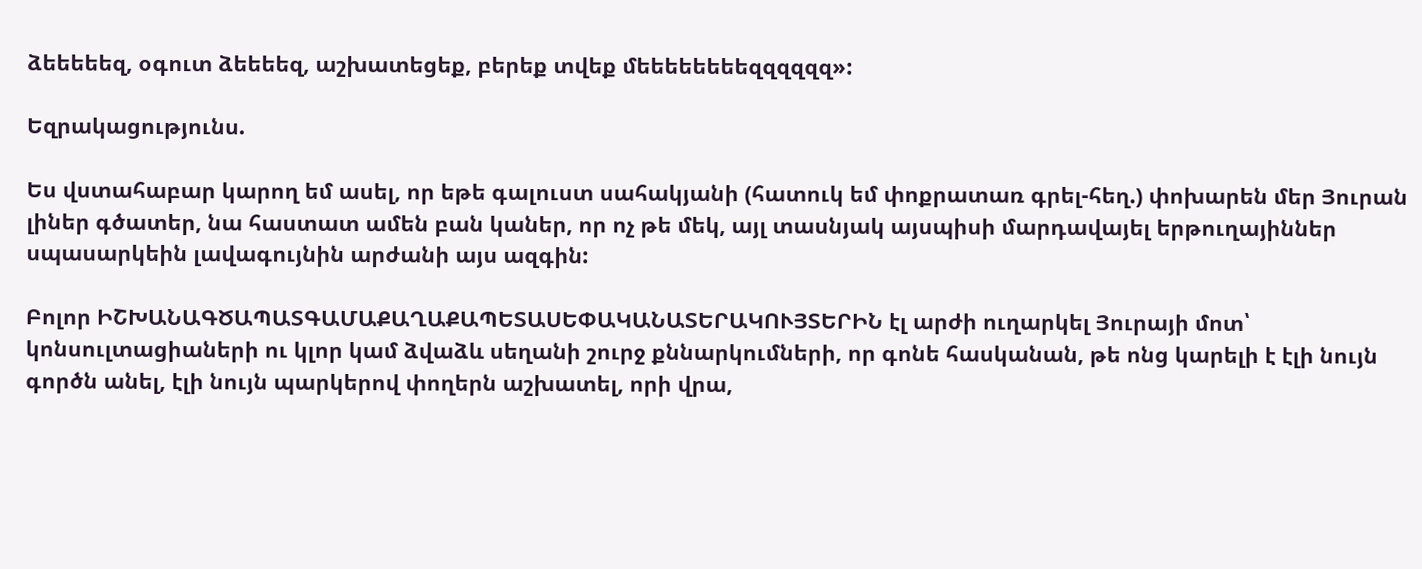ձեեեեեզ, օգուտ ձեեեեզ, աշխատեցեք, բերեք տվեք մեեեեեեեեզզզզզզ»:

Եզրակացությունս.

Ես վստահաբար կարող եմ ասել, որ եթե գալուստ սահակյանի (հատուկ եմ փոքրատառ գրել-հեղ.) փոխարեն մեր Յուրան լիներ գծատեր, նա հաստատ ամեն բան կաներ, որ ոչ թե մեկ, այլ տասնյակ այսպիսի մարդավայել երթուղայիններ սպասարկեին լավագույնին արժանի այս ազգին:

Բոլոր ԻՇԽԱՆԱԳԾԱՊԱՏԳԱՄԱՔԱՂԱՔԱՊԵՏԱՍԵՓԱԿԱՆԱՏԵՐԱԿՈՒՅՏԵՐԻՆ էլ արժի ուղարկել Յուրայի մոտ՝ կոնսուլտացիաների ու կլոր կամ ձվաձև սեղանի շուրջ քննարկումների, որ գոնե հասկանան, թե ոնց կարելի է էլի նույն գործն անել, էլի նույն պարկերով փողերն աշխատել, որի վրա,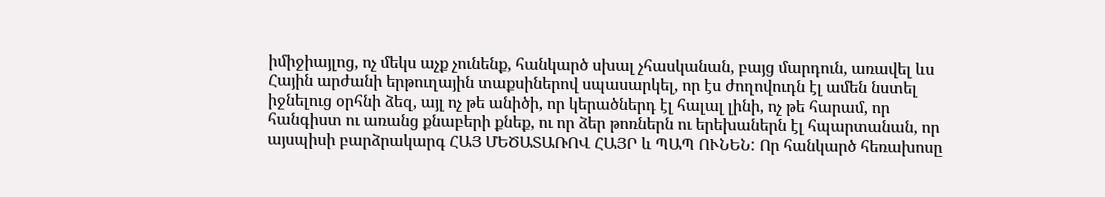իմիջիայլոց, ոչ մեկս աչք չունենք, հանկարծ սխալ չհասկանան, բայց մարդուն, առավել ևս Հային արժանի երթուղային տաքսիներով սպասարկել, որ էս ժողովուդն էլ ամեն նստել իջնելուց օրհնի ձեզ, այլ ոչ թե անիծի, որ կերածներդ էլ հալալ լինի, ոչ թե հարամ, որ հանգիստ ու առանց քնաբերի քնեք, ու որ ձեր թոռներն ու երեխաներն էլ հպարտանան, որ այսպիսի բարձրակարգ ՀԱՅ ՄԵԾԱՏԱՌՈՎ ՀԱՅՐ և ՊԱՊ ՈՒՆԵՆ: Որ հանկարծ հեռախոսը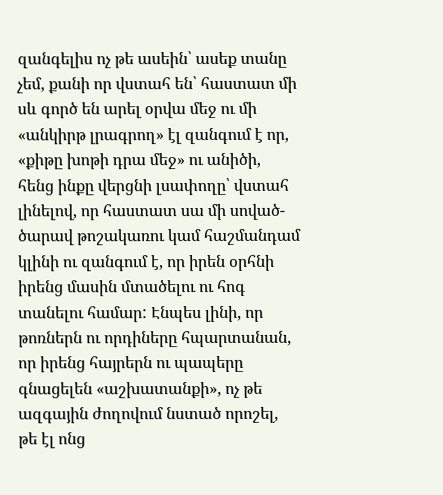զանգելիս ոչ թե ասեին՝ ասեք տանը չեմ, քանի որ վստահ են՝ հաստատ մի սև գործ են արել օրվա մեջ ու մի «անկիրթ լրագրող» էլ զանգում է որ, «քիթը խոթի դրա մեջ» ու անիծի, հենց ինքը վերցնի լսափողը՝ վստահ լինելով, որ հաստատ սա մի սոված-ծարավ թոշակառու կամ հաշմանդամ կլինի ու զանգում է, որ իրեն օրհնի իրենց մասին մտածելու ու հոգ տանելու համար: Էնպես լինի, որ թոռներն ու որդիները հպարտանան, որ իրենց հայրերն ու պապերը գնացելեն «աշխատանքի», ոչ թե ազգային ժողովում նստած որոշել, թե էլ ոնց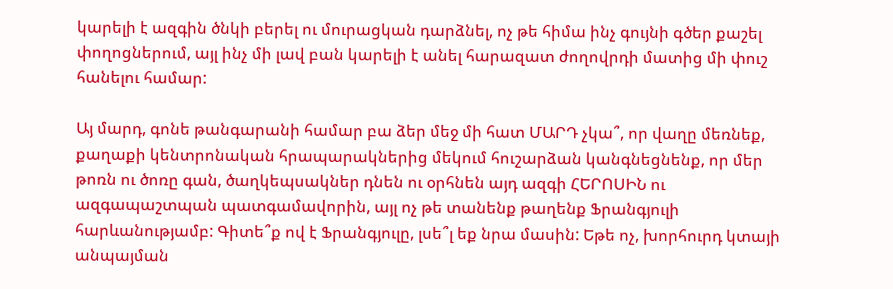կարելի է ազգին ծնկի բերել ու մուրացկան դարձնել, ոչ թե հիմա ինչ գույնի գծեր քաշել փողոցներում, այլ ինչ մի լավ բան կարելի է անել հարազատ ժողովրդի մատից մի փուշ հանելու համար:

Այ մարդ, գոնե թանգարանի համար բա ձեր մեջ մի հատ ՄԱՐԴ չկա՞, որ վաղը մեռնեք, քաղաքի կենտրոնական հրապարակներից մեկում հուշարձան կանգնեցնենք, որ մեր թոռն ու ծոռը գան, ծաղկեպսակներ դնեն ու օրհնեն այդ ազգի ՀԵՐՈՍԻՆ ու ազգապաշտպան պատգամավորին, այլ ոչ թե տանենք թաղենք Ֆրանգյուլի հարևանությամբ: Գիտե՞ք ով է Ֆրանգյուլը, լսե՞լ եք նրա մասին: Եթե ոչ, խորհուրդ կտայի անպայման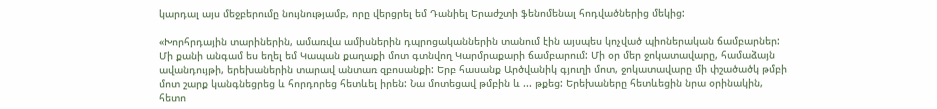կարդալ այս մեջբերումը նույնությամբ, որը վերցրել եմ Դանիել Երաժշտի ֆենոմենալ հոդվածներից մեկից:

«Խորհրդային տարիներին, ամառվա ամիսներին դպրոցականներին տանում էին այսպես կոչված պիոներական ճամբարներ: Մի քանի անգամ ես եղել եմ Կապան քաղաքի մոտ գտնվող Կարմրաքարի ճամբարում: Մի օր մեր ջոկատավարը, համաձայն ավանդույթի, երեխաներին տարավ անտառ զբոսանքի: Երբ հասանք Արծվանիկ գյուղի մոտ, ջոկատավարը մի փշածածկ թմբի մոտ շարք կանգնեցրեց և հորդորեց հետևել իրեն: Նա մոտեցավ թմբին և ... թքեց: Երեխաները հետևեցին նրա օրինակին, հետո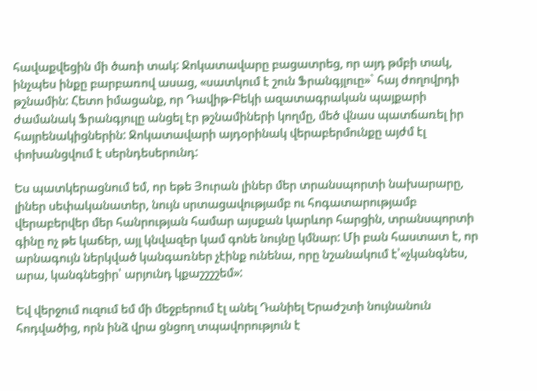հավաքվեցին մի ծառի տակ: Ջոկատավարը բացատրեց, որ այդ թմբի տակ, ինչպես ինքը բարբառով ասաց, «սատկում է շուն Ֆրանգյլուը»` հայ ժողովրդի թշնամին: Հետո իմացանք, որ Դավիթ-Բեկի ազատագրական պայքարի ժամանակ Ֆրանգյուլը անցել էր թշնամիների կողմը, մեծ վնաս պատճառել իր հայրենակիցներին: Ջոկատավարի այդօրինակ վերաբերմունքը այժմ էլ փոխանցվում է սերնդեսերունդ:

Ես պատկերացնում եմ, որ եթե Յուրան լիներ մեր տրանսպորտի նախարարը, լիներ սեփականատեր, նույն սրտացավությամբ ու հոգատարությամբ վերաբերվեր մեր հանրության համար այսքան կարևոր հարցին, տրանսպորտի գինը ոչ թե կաճեր, այլ կնվազեր կամ գոնե նույնը կմնար: Մի բան հաստատ է, որ արնագույն ներկված կանգառներ չէինք ունենա, որը նշանակում է՝«չկանգնես, արա, կանգնեցիր՝ արյունդ կքաշշշշեմ»:

Եվ վերջում ուզում եմ մի մեջբերում էլ անել Դանիել Երաժշտի նույնանուն  հոդվածից, որն ինձ վրա ցնցող տպավորություն է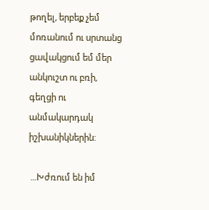թողել, երբեք չեմ մոռանում ու սրտանց ցավակցում եմ մեր անկուշտ ու բռի, գեղցի ու անմակարդակ իշխանիկներին:

 ...Խժռում են իմ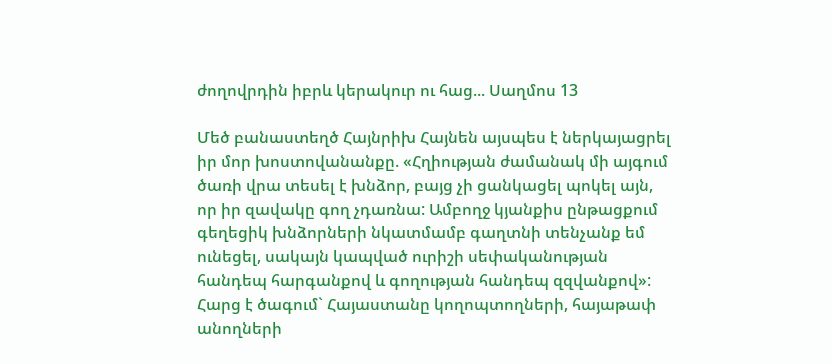ժողովրդին իբրև կերակուր ու հաց... Սաղմոս 13

Մեծ բանաստեղծ Հայնրիխ Հայնեն այսպես է ներկայացրել իր մոր խոստովանանքը. «Հղիության ժամանակ մի այգում ծառի վրա տեսել է խնձոր, բայց չի ցանկացել պոկել այն, որ իր զավակը գող չդառնա: Ամբողջ կյանքիս ընթացքում գեղեցիկ խնձորների նկատմամբ գաղտնի տենչանք եմ ունեցել, սակայն կապված ուրիշի սեփականության հանդեպ հարգանքով և գողության հանդեպ զզվանքով»: Հարց է ծագում` Հայաստանը կողոպտողների, հայաթափ անողների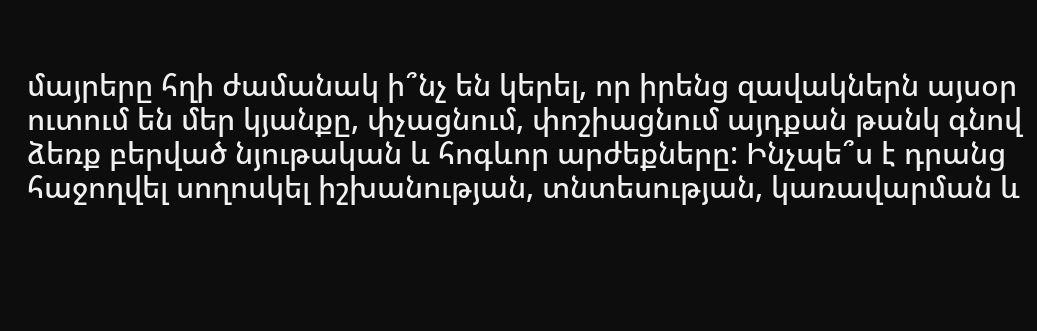մայրերը հղի ժամանակ ի՞նչ են կերել, որ իրենց զավակներն այսօր ուտում են մեր կյանքը, փչացնում, փոշիացնում այդքան թանկ գնով ձեռք բերված նյութական և հոգևոր արժեքները: Ինչպե՞ս է դրանց հաջողվել սողոսկել իշխանության, տնտեսության, կառավարման և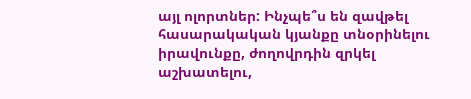այլ ոլորտներ: Ինչպե՞ս են զավթել հասարակական կյանքը տնօրինելու իրավունքը, ժողովրդին զրկել աշխատելու,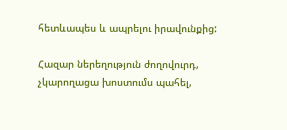հետևապես և ապրելու իրավունքից:

Հազար ներեղություն ժողովուրդ, չկարողացա խոստումս պահել,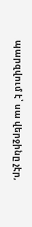պարզվում է՝ սա վերջինը չէր,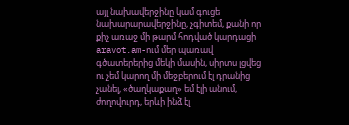այլ նախավերջինը կամ գուցե նախարարավերջինը, չգիտեմ, քանի որ քիչ առաջ մի թարմ հոդված կարդացի aravot.am-ում մեր պառավ գծատերերից մեկի մասին, սիրտս լցվեց ու չեմ կարող մի մեջբերում էլ դրանից չանել, «ծաղկաքաղ» եմ էլի անում, ժողովուրդ, երևի ինձ էլ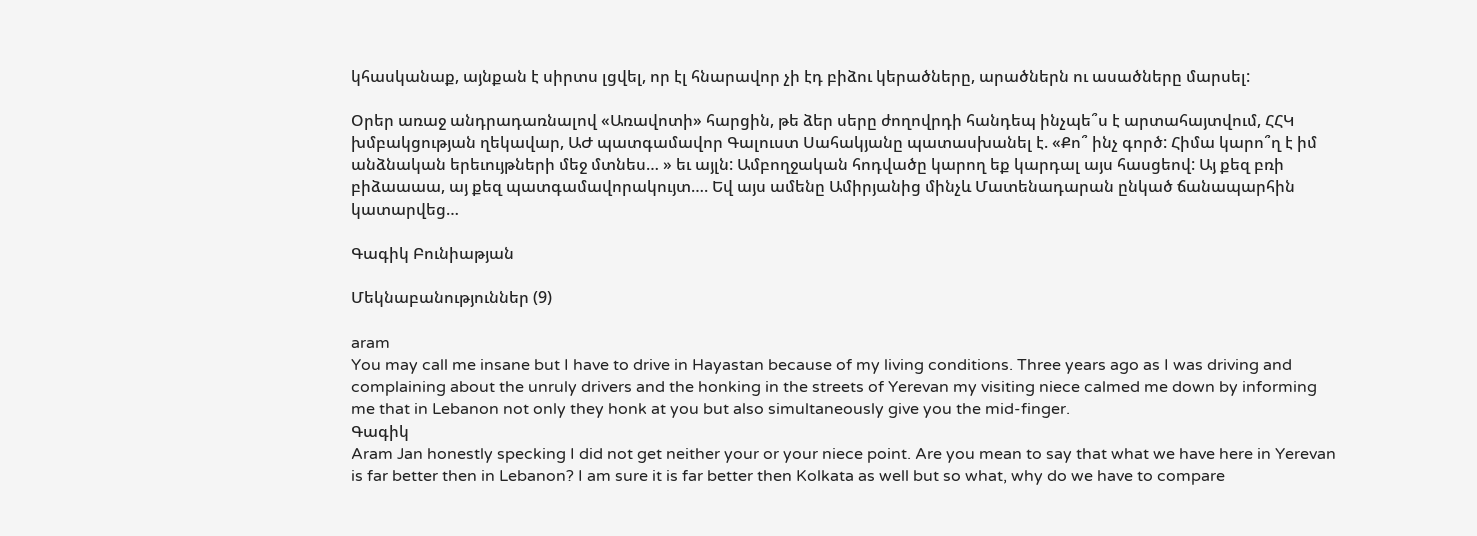կհասկանաք, այնքան է սիրտս լցվել, որ էլ հնարավոր չի էդ բիձու կերածները, արածներն ու ասածները մարսել:

Օրեր առաջ անդրադառնալով «Առավոտի» հարցին, թե ձեր սերը ժողովրդի հանդեպ ինչպե՞ս է արտահայտվում, ՀՀԿ խմբակցության ղեկավար, ԱԺ պատգամավոր Գալուստ Սահակյանը պատասխանել է. «Քո՞ ինչ գործ: Հիմա կարո՞ղ է իմ անձնական երեւույթների մեջ մտնես… » եւ այլն: Ամբողջական հոդվածը կարող եք կարդալ այս հասցեով: Այ քեզ բռի բիձաաաա, այ քեզ պատգամավորակույտ…. Եվ այս ամենը Ամիրյանից մինչև Մատենադարան ընկած ճանապարհին կատարվեց…

Գագիկ Բունիաթյան

Մեկնաբանություններ (9)

aram
You may call me insane but I have to drive in Hayastan because of my living conditions. Three years ago as I was driving and complaining about the unruly drivers and the honking in the streets of Yerevan my visiting niece calmed me down by informing me that in Lebanon not only they honk at you but also simultaneously give you the mid-finger.
Գագիկ
Aram Jan honestly specking I did not get neither your or your niece point. Are you mean to say that what we have here in Yerevan is far better then in Lebanon? I am sure it is far better then Kolkata as well but so what, why do we have to compare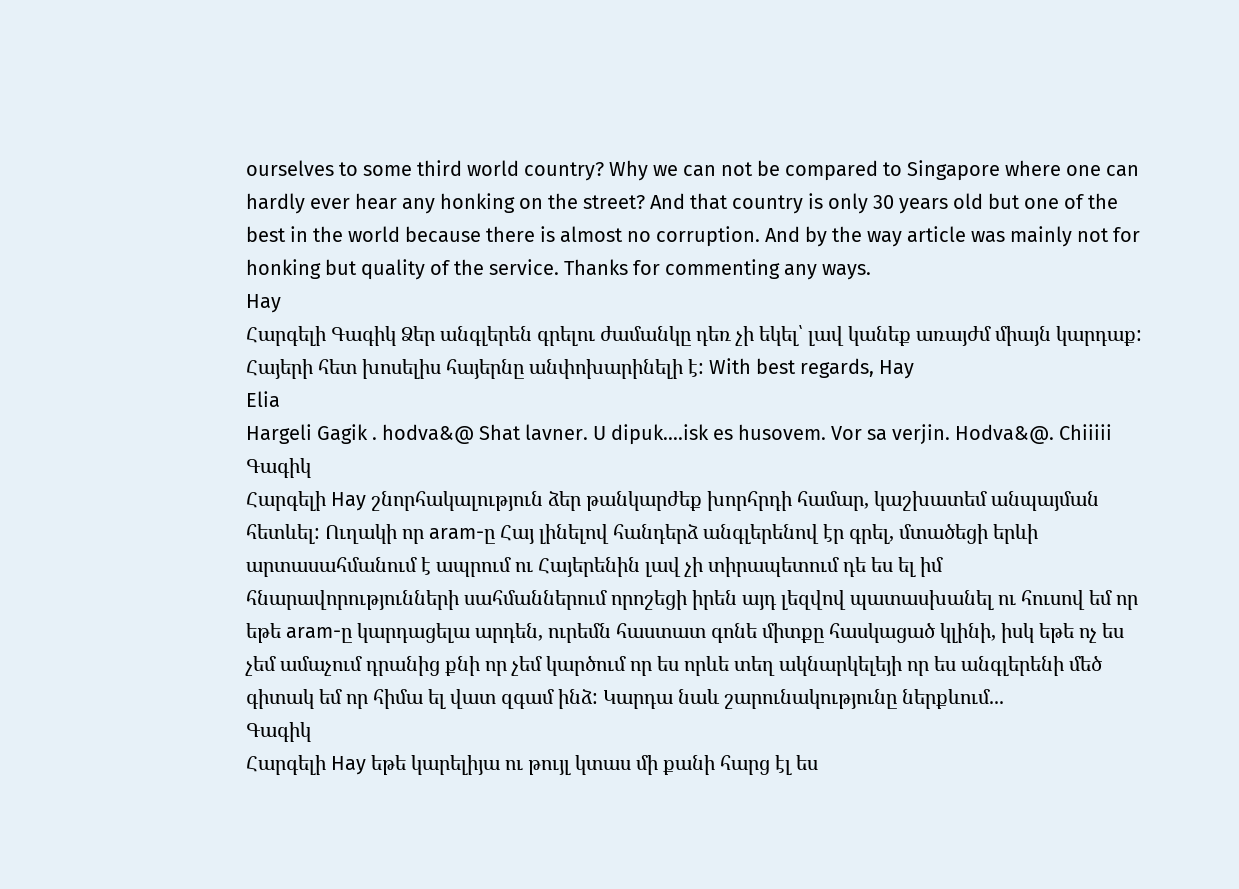ourselves to some third world country? Why we can not be compared to Singapore where one can hardly ever hear any honking on the street? And that country is only 30 years old but one of the best in the world because there is almost no corruption. And by the way article was mainly not for honking but quality of the service. Thanks for commenting any ways.
Hay
Հարգելի Գագիկ Ձեր անգլերեն գրելու ժամանկը դեռ չի եկել՝ լավ կանեք առայժմ միայն կարդաք: Հայերի հետ խոսելիս հայերնը անփոխարինելի է: With best regards, Hay
Elia
Hargeli Gagik . hodva&@ Shat lavner. U dipuk....isk es husovem. Vor sa verjin. Hodva&@. Chiiiii
Գագիկ
Հարգելի Hay շնորհակալություն ձեր թանկարժեք խորհրդի համար, կաշխատեմ անպայման հետևել: Ուղակի որ aram-ը Հայ լինելով հանդերձ անգլերենով էր գրել, մտածեցի երևի արտասահմանում է ապրում ու Հայերենին լավ չի տիրապետում դե ես ել իմ հնարավորությունների սահմաններում որոշեցի իրեն այդ լեզվով պատասխանել ու հուսով եմ որ եթե aram-ը կարդացելա արդեն, ուրեմն հաստատ գոնե միտքը հասկացած կլինի, իսկ եթե ոչ ես չեմ ամաչում դրանից քնի որ չեմ կարծում որ ես որևե տեղ ակնարկելեյի որ ես անգլերենի մեծ գիտակ եմ որ հիմա ել վատ զգամ ինձ: Կարդա նաև շարունակությունը ներքևում...
Գագիկ
Հարգելի Hay եթե կարելիյա ու թույլ կտաս մի քանի հարց էլ ես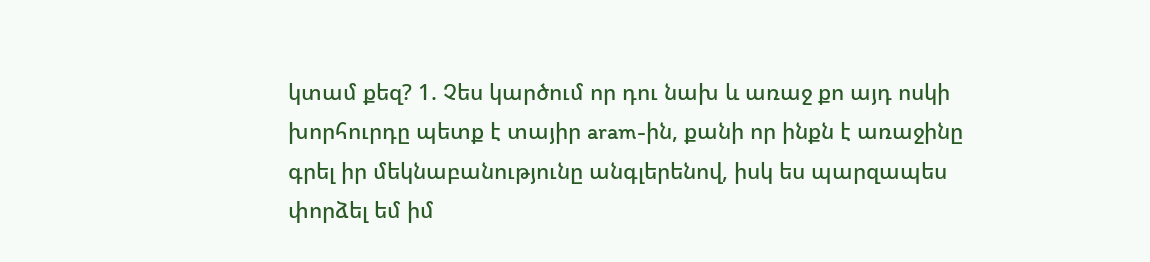կտամ քեզ? 1. Չես կարծում որ դու նախ և առաջ քո այդ ոսկի խորհուրդը պետք է տայիր aram-ին, քանի որ ինքն է առաջինը գրել իր մեկնաբանությունը անգլերենով, իսկ ես պարզապես փորձել եմ իմ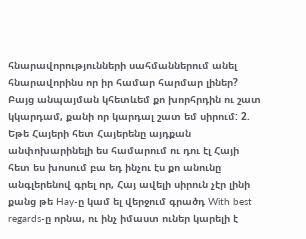հնարավորությունների սահմաններում անել հնարավորինս որ իր համար հարմար լիներ? Բայց անպայման կհետևեմ քո խորհրդին ու շատ կկարդամ, քանի որ կարդալ շատ եմ սիրում: 2. Եթե Հայերի հետ Հայերենը այդքան անփոխարինելի ես համարում ու դու էլ Հայի հետ ես խոսում բա եդ ինչու էս քո անունը անգլերենով գրել որ, Հայ ավելի սիրուն չէր լինի քանց թե Hay-ը կամ ել վերջում գրածդ With best regards-ը որնա, ու ինչ իմաստ ուներ կարելի է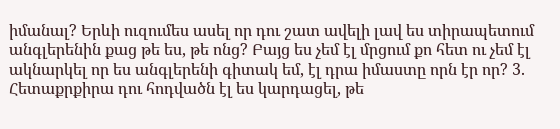իմանալ? Երևի ուզումես ասել որ դու շատ ավելի լավ ես տիրապետում անգլերենին քաց թե ես, թե ոնց? Բայց ես չեմ էլ մրցում քո հետ ու չեմ էլ ակնարկել որ ես անգլերենի գիտակ եմ, էլ դրա իմաստը որն էր որ? 3. Հետաքրքիրա դու հոդվածն էլ ես կարդացել, թե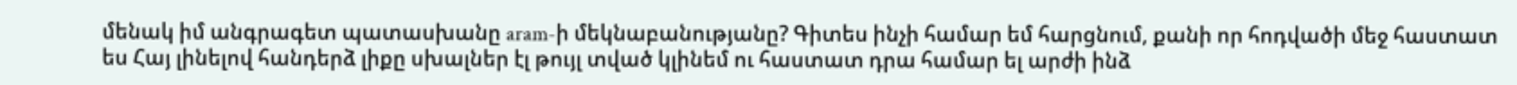մենակ իմ անգրագետ պատասխանը aram-ի մեկնաբանությանը? Գիտես ինչի համար եմ հարցնում, քանի որ հոդվածի մեջ հաստատ ես Հայ լինելով հանդերձ լիքը սխալներ էլ թույլ տված կլինեմ ու հաստատ դրա համար ել արժի ինձ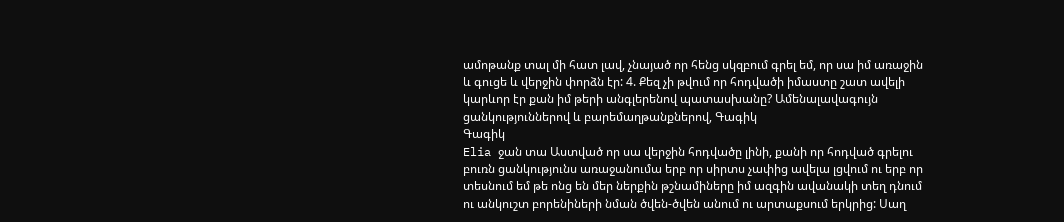ամոթանք տալ մի հատ լավ, չնայած որ հենց սկզբում գրել եմ, որ սա իմ առաջին և գուցե և վերջին փորձն էր: 4. Քեզ չի թվում որ հոդվածի իմաստը շատ ավելի կարևոր էր քան իմ թերի անգլերենով պատասխանը? Ամենալավագույն ցանկություններով և բարեմաղթանքներով, Գագիկ
Գագիկ
Elia ջան տա Աստված որ սա վերջին հոդվածը լինի, քանի որ հոդված գրելու բուռն ցանկությունս առաջանումա երբ որ սիրտս չափից ավելա լցվում ու երբ որ տեսնում եմ թե ոնց են մեր ներքին թշնամիները իմ ազգին ավանակի տեղ դնում ու անկուշտ բորենիների նման ծվեն-ծվեն անում ու արտաքսում երկրից: Սաղ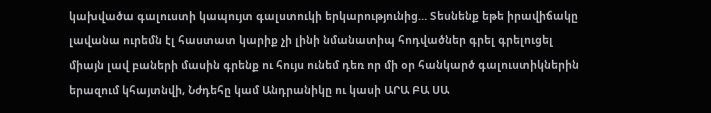կախվածա գալուստի կապույտ գալստուկի երկարությունից… Տեսնենք եթե իրավիճակը լավանա ուրեմն էլ հաստատ կարիք չի լինի նմանատիպ հոդվածներ գրել գրելուցել միայն լավ բաների մասին գրենք ու հույս ունեմ դեռ որ մի օր հանկարծ գալուստիկներին երազում կհայտնվի, Նժդեհը կամ Անդրանիկը ու կասի ԱՐԱ ԲԱ ՍԱ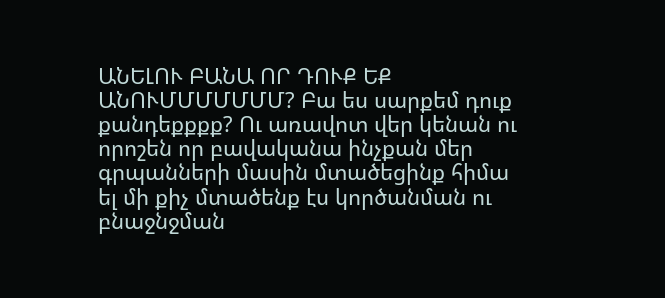ԱՆԵԼՈՒ ԲԱՆԱ ՈՐ ԴՈՒՔ ԵՔ ԱՆՈՒՄՄՄՄՄՄՄ? Բա ես սարքեմ դուք քանդեքքքք? Ու առավոտ վեր կենան ու որոշեն որ բավականա ինչքան մեր գրպանների մասին մտածեցինք հիմա ել մի քիչ մտածենք էս կործանման ու բնաջնջման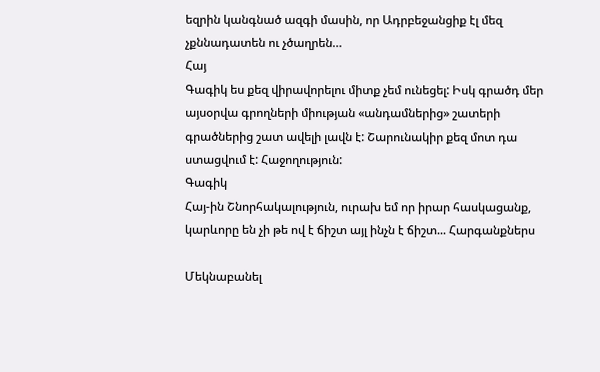եզրին կանգնած ազգի մասին, որ Ադրբեջանցիք էլ մեզ չքննադատեն ու չծաղրեն…
Հայ
Գագիկ ես քեզ վիրավորելու միտք չեմ ունեցել: Իսկ գրածդ մեր այսօրվա գրողների միության «անդամներից» շատերի գրածներից շատ ավելի լավն է: Շարունակիր քեզ մոտ դա ստացվում է: Հաջողություն:
Գագիկ
Հայ-ին Շնորհակալություն, ուրախ եմ որ իրար հասկացանք, կարևորը են չի թե ով է ճիշտ այլ ինչն է ճիշտ... Հարգանքներս

Մեկնաբանել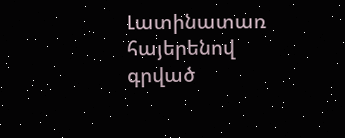Լատինատառ հայերենով գրված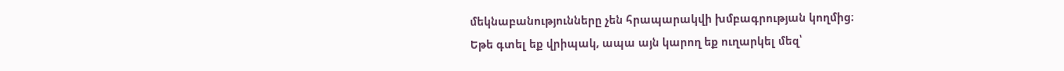մեկնաբանությունները չեն հրապարակվի խմբագրության կողմից։
Եթե գտել եք վրիպակ, ապա այն կարող եք ուղարկել մեզ՝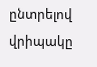ընտրելով վրիպակը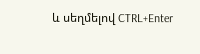և սեղմելով CTRL+Enter